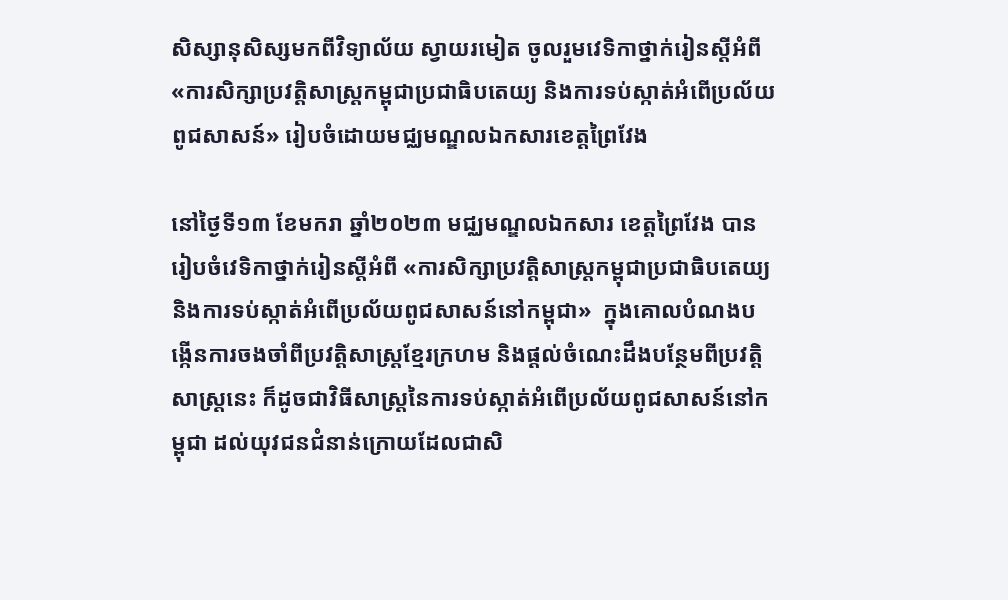សិស្សានុសិស្សមកពីវិទ្យាល័យ ស្វាយរមៀត ចូលរួមវេទិកាថ្នាក់រៀនស្តីអំពី «ការសិក្សាប្រវត្តិសាស្ត្រកម្ពុជាប្រជាធិបតេយ្យ និងការទប់ស្កាត់អំពើប្រល័យពូជសាសន៍» រៀបចំដោយមជ្ឈមណ្ឌលឯកសារខេត្តព្រៃវែង

នៅថ្ងៃទី១៣ ខែមករា ឆ្នាំ២០២៣ មជ្ឈមណ្ឌលឯកសារ ខេត្តព្រៃវែង បានរៀបចំវេទិកាថ្នាក់រៀនស្តីអំពី «ការសិក្សាប្រវត្តិសាស្ត្រកម្ពុជាប្រជាធិបតេយ្យ និងការទប់ស្កាត់អំពើប្រល័យពូជសាសន៍នៅកម្ពុជា»  ក្នុងគោលបំណងបង្កើនការចងចាំពីប្រវត្តិសាស្ត្រខ្មែរក្រហម និងផ្តល់ចំណេះដឹងបន្ថែមពីប្រវត្តិសាស្ត្រនេះ ក៏ដូចជាវិធីសាស្ត្រនៃការទប់ស្កាត់អំពើប្រល័យពូជសាសន៍នៅកម្ពុជា ដល់យុវជនជំនាន់ក្រោយដែលជាសិ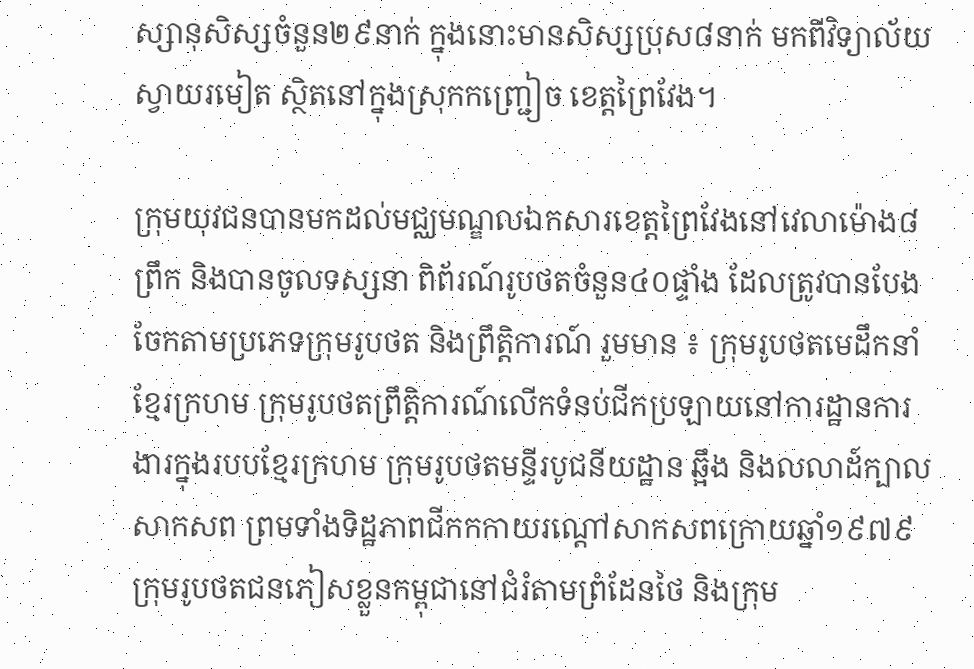ស្សានុសិស្សចំនួន២៩នាក់ ក្នុងនោះមានសិស្សប្រុស៨នាក់ មកពីវិទ្យាល័យ ស្វាយរមៀត ស្ថិតនៅក្នុងស្រុកកញ្ជ្រៀច ខេត្តព្រៃវែង។

ក្រុមយុវជនបានមកដល់មជ្ឈមណ្ឌលឯកសារខេត្តព្រៃវែងនៅវេលាម៉ោង៨ព្រឹក និងបានចូលទស្សនា ពិព័រណ៍រូបថតចំនួន៤០ផ្ទាំង ដែលត្រូវបានបែងចែកតាមប្រភេទក្រុមរូបថត និងព្រឹត្តិការណ៍ រួមមាន ៖ ក្រុមរូបថតមេដឹកនាំខ្មែរក្រហម ក្រុមរូបថតព្រឹត្តិការណ៍លើកទំនប់ជីកប្រឡាយនៅការដ្ឋានការងារក្នុងរបបខ្មែរក្រហម ក្រុមរូបថតមន្ទីរបូជនីយដ្ឋាន ឆ្អឹង និងលលាដ៍ក្បាលសាកសព ព្រមទាំងទិដ្ឋភាពជីកកកាយរណ្តៅសាកសពក្រោយឆ្នាំ១៩៧៩ ក្រុមរូបថតជនភៀសខ្លួនកម្ពុជានៅជំរំតាមព្រំដែនថៃ និងក្រុម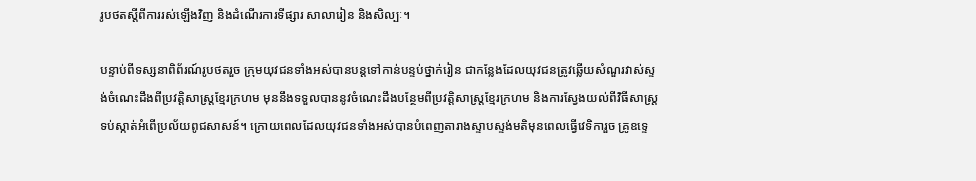រូបថតស្តីពីការរស់ឡើងវិញ និងដំណើរការទីផ្សារ សាលារៀន និងសិល្បៈ។

បន្ទាប់ពីទស្សនាពិព័រណ៍រូបថតរួច ក្រុមយុវជនទាំងអស់បានបន្តទៅកាន់បន្ទប់ថ្នាក់រៀន ជាកន្លែងដែលយុវជនត្រូវឆ្លើយសំណួរវាស់ស្ទង់ចំណេះដឹងពីប្រវត្តិសាស្ត្រខ្មែរក្រហម មុននឹងទទួលបាននូវចំណេះដឹងបន្ថែមពីប្រវត្តិសាស្ត្រខ្មែរក្រហម និងការស្វែងយល់ពីវិធីសាស្ត្រទប់ស្កាត់អំពើប្រល័យពូជសាសន៍។ ក្រោយពេលដែលយុវជនទាំងអស់បានបំពេញតារាងស្ទាបស្ទង់មតិមុនពេលធ្វើវេទិការួច គ្រូឧទ្ទេ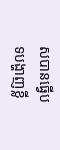សបានធ្វើបទបង្ហាញខ្លី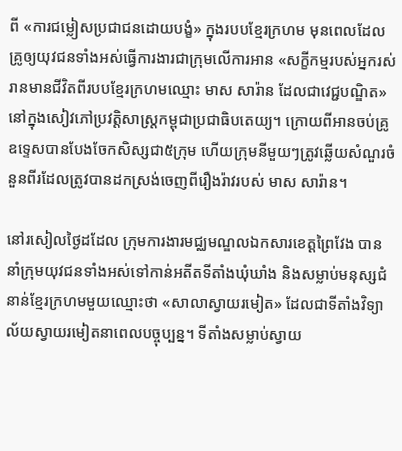ពី «ការជម្លៀសប្រជាជនដោយបង្ខំ» ក្នុងរបបខ្មែរក្រហម មុនពេលដែលគ្រូឲ្យយុវជនទាំងអស់ធ្វើការងារជាក្រុមលើការអាន «សក្ខីកម្មរបស់អ្នករស់រានមានជីវិតពីរបបខ្មែរក្រហមឈ្មោះ មាស សារ៉ាន ដែលជាវេជ្ជបណ្ឌិត» នៅក្នុងសៀវភៅប្រវត្តិសាស្រ្តកម្ពុជាប្រជាធិបតេយ្យ។ ក្រោយពីអានចប់គ្រូឧទ្ទេសបានបែងចែកសិស្សជា៥ក្រុម ហើយក្រុមនីមួយៗត្រូវឆ្លើយសំណួរចំនួនពីរដែលត្រូវបានដកស្រង់ចេញពីរឿងរ៉ាវរបស់ មាស សារ៉ាន។

នៅរសៀលថ្ងៃដដែល ក្រុមការងារមជ្ឈមណ្ឌលឯកសារខេត្តព្រៃវែង បាននាំក្រុមយុវជនទាំងអស់ទៅកាន់អតីតទីតាំងឃុំឃាំង និងសម្លាប់មនុស្សជំនាន់ខ្មែរក្រហមមួយឈ្មោះថា «សាលាស្វាយរមៀត» ដែលជាទីតាំងវិទ្យាល័យស្វាយរមៀតនាពេលបច្ចុប្បន្ន។ ទីតាំងសម្លាប់ស្វាយ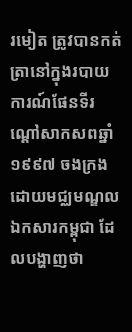រមៀត ត្រូវបានកត់ត្រានៅក្នុងរបាយការណ៍ផែនទីរណ្តៅសាកសពឆ្នាំ១៩៩៧ ចងក្រងដោយមជ្ឈមណ្ឌលឯកសារកម្ពុជា ដែលបង្ហាញថា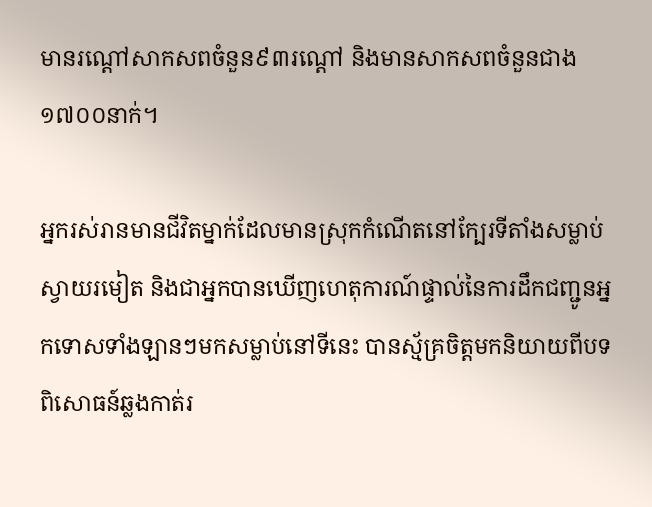មានរណ្តៅសាកសពចំនួន៩៣រណ្តៅ និងមានសាកសពចំនួនជាង១៧០០នាក់។

អ្នករស់រានមានជីវិតម្នាក់ដែលមានស្រុកកំណើតនៅក្បែរទីតាំងសម្លាប់ស្វាយរមៀត និងជាអ្នកបានឃើញហេតុការណ៍ផ្ទាល់នៃការដឹកជញ្ជូនអ្នកទោសទាំងឡានៗមកសម្លាប់នៅទីនេះ បានស្ម័គ្រចិត្តមកនិយាយពីបទពិសោធន៍ឆ្លងកាត់រ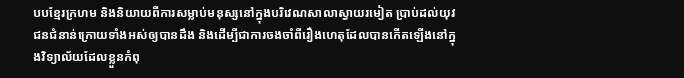បបខ្មែរក្រហម និងនិយាយពីការសម្លាប់មនុស្សនៅក្នុងបរិវេណសាលាស្វាយរមៀត ប្រាប់ដល់យុវជនជំនាន់ក្រោយទាំងអស់ឲ្យបានដឹង និងដើម្បីជាការចងចាំពីរឿងហេតុដែលបានកើតឡើងនៅក្នុងវិទ្យាល័យដែលខ្លួនកំពុ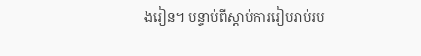ងរៀន។ បន្ទាប់ពីស្តាប់ការរៀបរាប់រប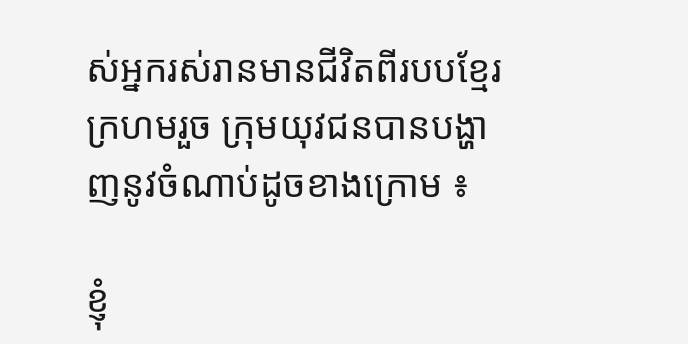ស់អ្នករស់រានមានជីវិតពីរបបខ្មែរក្រហមរួច ក្រុមយុវជនបានបង្ហាញនូវចំណាប់ដូចខាងក្រោម ៖

ខ្ញុំ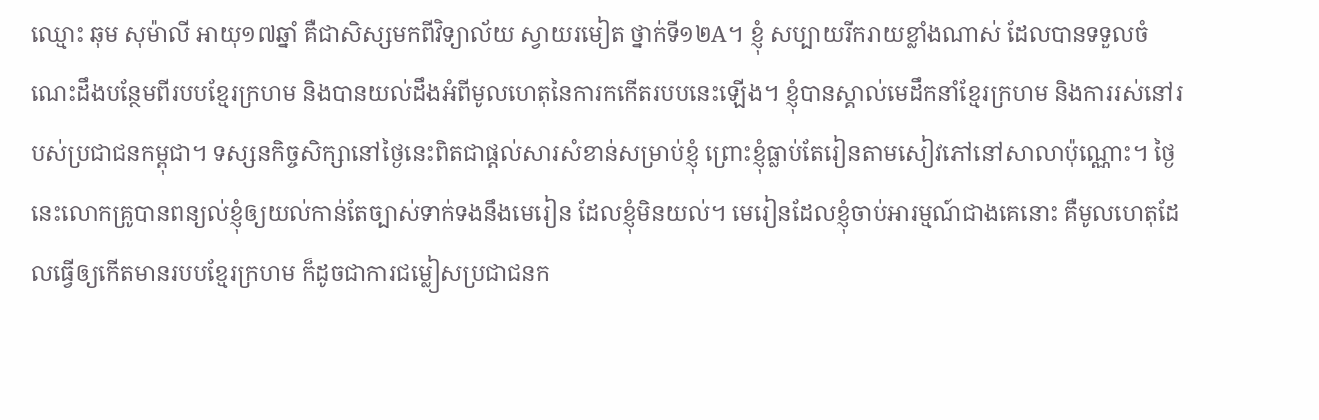ឈ្មោះ ឆុម សុម៉ាលី អាយុ១៧ឆ្នាំ គឺជាសិស្សមកពីវិទ្យាល័យ ស្វាយរមៀត ថ្នាក់ទី១២A។ ខ្ញុំ សប្បាយរីករាយខ្លាំងណាស់ ដែលបានទទួលចំណេះដឹងបន្ថែមពីរបបខ្មែរក្រហម និងបានយល់ដឹងអំពីមូលហេតុនៃការកកើតរបបនេះឡើង។ ខ្ញុំបានស្គាល់មេដឹកនាំខ្មែរក្រហម និងការរស់នៅរបស់ប្រជាជនកម្ពុជា។ ទស្សនកិច្ចសិក្សានៅថ្ងៃនេះពិតជាផ្តល់សារសំខាន់សម្រាប់ខ្ញុំ ព្រោះខ្ញុំធ្លាប់តែរៀនតាមសៀវភៅនៅសាលាប៉ុណ្ណោះ។ ថ្ងៃនេះលោកគ្រូបានពន្យល់ខ្ញុំឲ្យយល់កាន់តែច្បាស់ទាក់ទងនឹងមេរៀន ដែលខ្ញុំមិនយល់។ មេរៀនដែលខ្ញុំចាប់អារម្មណ៍ជាងគេនោះ គឺមូលហេតុដែលធ្វើឲ្យកើតមានរបបខ្មែរក្រហម ក៏ដូចជាការជម្លៀសប្រជាជនក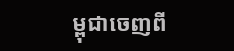ម្ពុជាចេញពី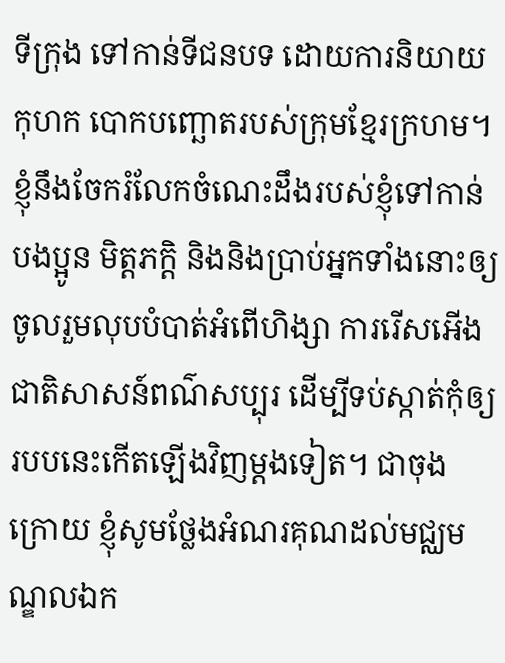ទីក្រុង ទៅកាន់ទីជនបទ ដោយការនិយាយកុហក បោកបញ្ឆោតរបស់ក្រុមខ្មែរក្រហម។ ខ្ញុំនឹងចែករំលែកចំណេះដឹងរបស់ខ្ញុំទៅកាន់បងប្អូន មិត្តភក្តិ និងនិងប្រាប់អ្នកទាំងនោះឲ្យចូលរួមលុបបំបាត់អំពើហិង្សា ការរើសអើង ជាតិសាសន៍ពណ៌សប្បុរ ដើម្បីទប់ស្កាត់កុំឲ្យរបបនេះកើតឡើងវិញម្តងទៀត។ ជាចុងក្រោយ ខ្ញុំសូមថ្លែងអំណរគុណដល់មជ្ឈមណ្ឌលឯក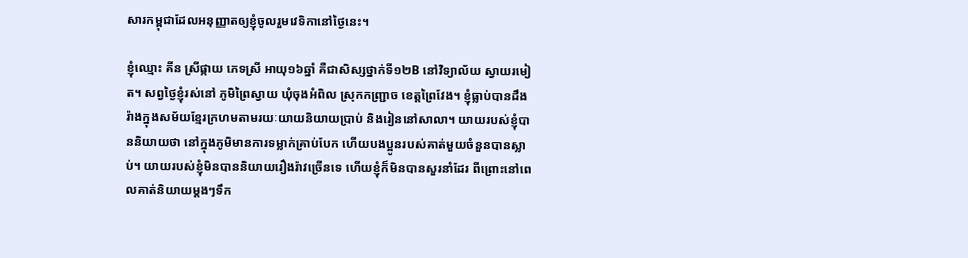សារកម្ពុជាដែលអនុញ្ញាតឲ្យខ្ញុំចូលរួមវេទិកានៅថ្ងៃនេះ។

ខ្ញុំឈ្មោះ គីន ស្រីផ្កាយ ភេទស្រី អាយុ១៦ឆ្នាំ គឺជាសិស្សថ្នាក់ទី១២B នៅវិទ្យាល័យ ស្វាយរមៀត។ សព្វថ្ងៃខ្ញុំរស់នៅ ភូមិព្រៃស្វាយ ឃុំចុងអំពិល ស្រុកកញ្ជ្រាច ខេត្តព្រៃវែង។ ខ្ញុំធ្លាប់បានដឹងរ៉ាងក្នុងសម័យខ្មែរក្រហមតាមរយៈយាយនិយាយប្រាប់ និងរៀននៅសាលា។ យាយរបស់ខ្ញុំបាននិយាយថា នៅក្នុងភូមិមានការទម្លាក់គ្រាប់បែក ហើយបងប្អូនរបស់គាត់មួយចំនួនបានស្លាប់។ យាយរបស់ខ្ញុំមិនបាននិយាយរឿងរ៉ាវច្រើនទេ ហើយខ្ញុំក៏មិនបានសួរនាំដែរ ពីព្រោះនៅពេលគាត់និយាយម្តងៗទឹក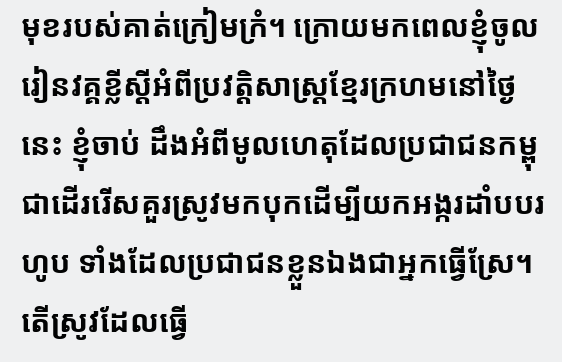មុខរបស់គាត់ក្រៀមក្រំ។ ក្រោយមកពេលខ្ញុំចូលរៀនវគ្គខ្លីស្ដីអំពីប្រវត្តិសាស្រ្ដខ្មែរក្រហមនៅថ្ងៃនេះ ខ្ញុំចាប់ ដឹងអំពីមូលហេតុដែលប្រជាជនកម្ពុជាដើររើសគួរស្រូវមកបុកដើម្បីយកអង្ករដាំបបរហូប ទាំងដែលប្រជាជនខ្លួនឯងជាអ្នកធ្វើស្រែ។ តើស្រូវដែលធ្វើ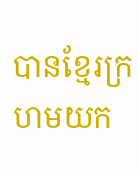បានខ្មែរក្រហមយក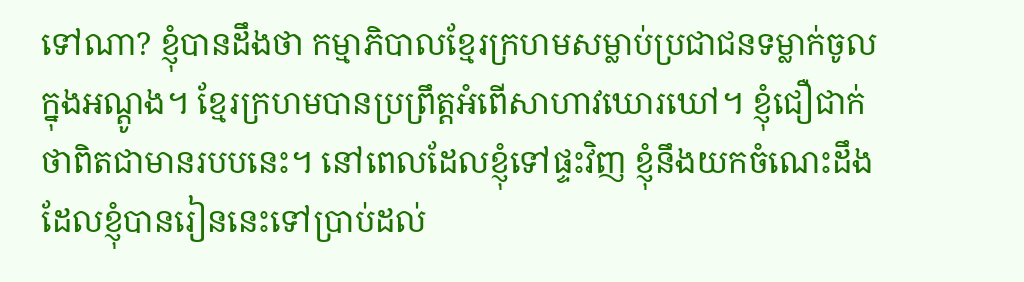ទៅណា? ខ្ញុំបានដឹងថា កម្មាភិបាលខ្មែរក្រហមសម្លាប់ប្រជាជនទម្លាក់ចូលក្នុងអណ្ដូង។ ខ្មែរក្រហមបានប្រព្រឹត្តអំពើសាហាវឃោរឃៅ។ ខ្ញុំជឿជាក់ថាពិតជាមានរបបនេះ។ នៅពេលដែលខ្ញុំទៅផ្ទះវិញ ខ្ញុំនឹងយកចំណេះដឹងដែលខ្ញុំបានរៀននេះទៅប្រាប់ដល់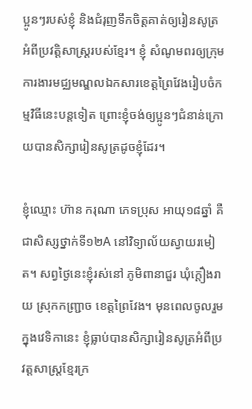ប្អូនៗរបស់ខ្ញុំ និងជំរុញទឹកចិត្តគាត់ឲ្យរៀនសូត្រអំពីប្រវត្តិសាស្រ្ដរបស់ខ្មែរ។ ខ្ញុំ សំណូមពរឲ្យក្រុមការងារមជ្ឈមណ្ឌលឯកសារខេត្តព្រៃវែងរៀបចំកម្មវិធីនេះបន្តទៀត ព្រោះខ្ញុំចង់ឲ្យប្អូនៗជំនាន់ក្រោយបានសិក្សារៀនសូត្រដូចខ្ញុំដែរ។

ខ្ញុំឈ្មោះ ហ៊ាន ករុណា ភេទប្រុស អាយុ១៨ឆ្នាំ គឺជាសិស្សថ្នាក់ទី១២A នៅវិទ្យាល័យស្វាយរមៀត។ សព្វថ្ងៃនេះខ្ញុំរស់នៅ ភូមិពានាជួរ ឃុំក្ដឿងរាយ ស្រុកកញ្ជ្រាច ខេត្តព្រៃវែង។ មុនពេលចូលរួមក្នុងវេទិកានេះ ខ្ញុំធ្លាប់បានសិក្សារៀនសូត្រអំពីប្រវត្តសាស្រ្ដខ្មែរក្រ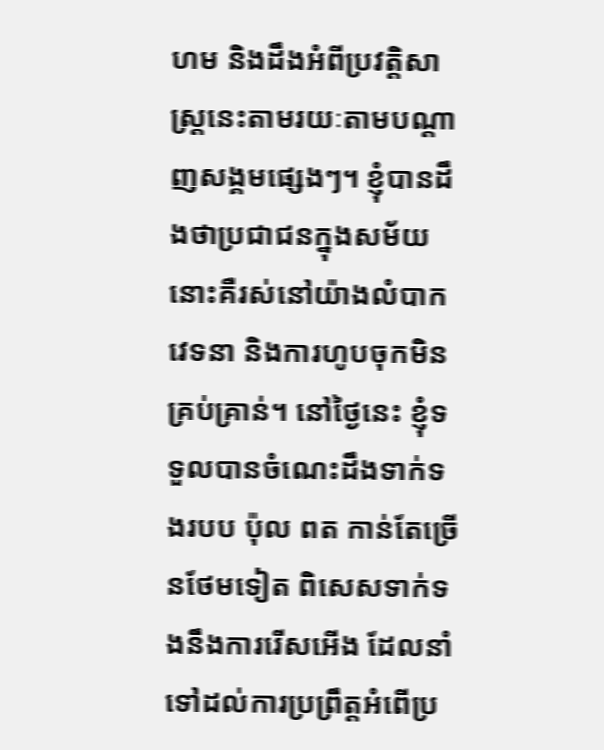ហម និងដឹងអំពីប្រវត្តិសាស្រ្ដនេះតាមរយៈតាមបណ្ដាញសង្គមផ្សេងៗ។ ខ្ញុំបានដឹងថាប្រជាជនក្នុងសម័យនោះគឺរស់នៅយ៉ាងលំបាកវេទនា និងការហូបចុកមិនគ្រប់គ្រាន់។ នៅថ្ងៃនេះ ខ្ញុំទទួលបានចំណេះដឹងទាក់ទងរបប ប៉ុល ពត កាន់តែច្រើនថែមទៀត ពិសេសទាក់ទងនឹងការរើសអើង ដែលនាំទៅដល់ការប្រព្រឹត្តអំពើប្រ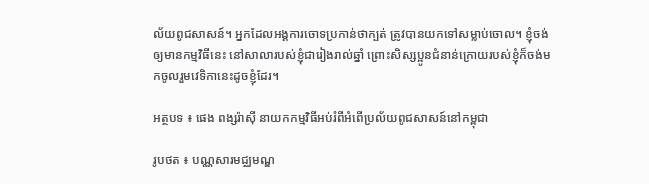ល័យពូជសាសន៍។ អ្នកដែលអង្គការចោទប្រកាន់ថាក្បត់ ត្រូវបានយកទៅសម្លាប់ចោល។ ខ្ញុំចង់ឲ្យមានកម្មវិធីនេះ នៅសាលារបស់ខ្ញុំជារៀងរាល់ឆ្នាំ ព្រោះសិស្សប្អូនជំនាន់ក្រោយរបស់ខ្ញុំក៏ចង់មកចូលរួមវេទិកានេះដូចខ្ញុំដែរ។

អត្ថបទ ៖ ផេង ពង្សរ៉ាស៊ី នាយកកម្មវិធីអប់រំពីអំពើប្រល័យពូជសាសន៍នៅកម្ពុជា

រូបថត ៖ បណ្ណសារមជ្ឈមណ្ឌ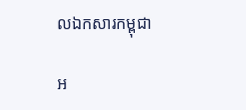លឯកសារកម្ពុជា

អ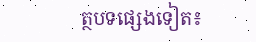ត្ថបទផ្សេងទៀត៖